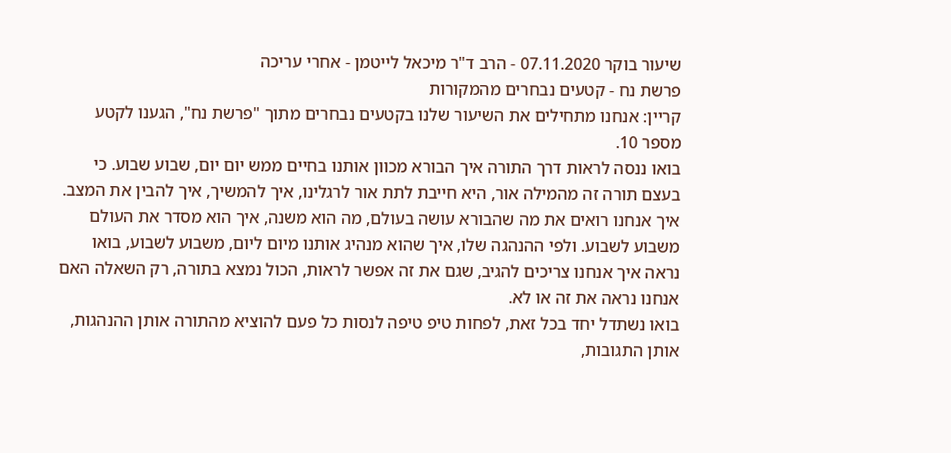שיעור בוקר 07.11.2020 - הרב ד"ר מיכאל לייטמן - אחרי עריכה
פרשת נח - קטעים נבחרים מהמקורות
קריין: אנחנו מתחילים את השיעור שלנו בקטעים נבחרים מתוך "פרשת נח", הגענו לקטע מספר 10.
בואו ננסה לראות דרך התורה איך הבורא מכוון אותנו בחיים ממש יום יום, שבוע שבוע. כי בעצם תורה זה מהמילה אור, היא חייבת לתת אור לרגלינו, איך להמשיך, איך להבין את המצב. איך אנחנו רואים את מה שהבורא עושה בעולם, מה הוא משנה, איך הוא מסדר את העולם משבוע לשבוע. ולפי ההנהגה שלו, איך שהוא מנהיג אותנו מיום ליום, משבוע לשבוע, בואו נראה איך אנחנו צריכים להגיב, שגם את זה אפשר לראות, הכול נמצא בתורה, רק השאלה האם אנחנו נראה את זה או לא.
בואו נשתדל יחד בכל זאת, לפחות טיפ טיפה לנסות כל פעם להוציא מהתורה אותן ההנהגות, אותן התגובות,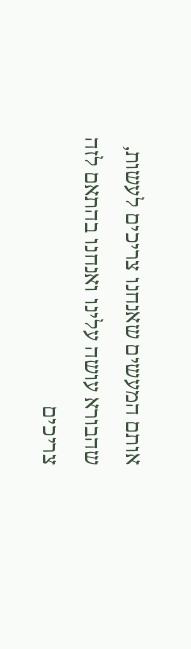אותם המעשים שאנחנו צריכים לעשות, שהבורא עושה עלינו ואנחנו בהתאם לזה צריכים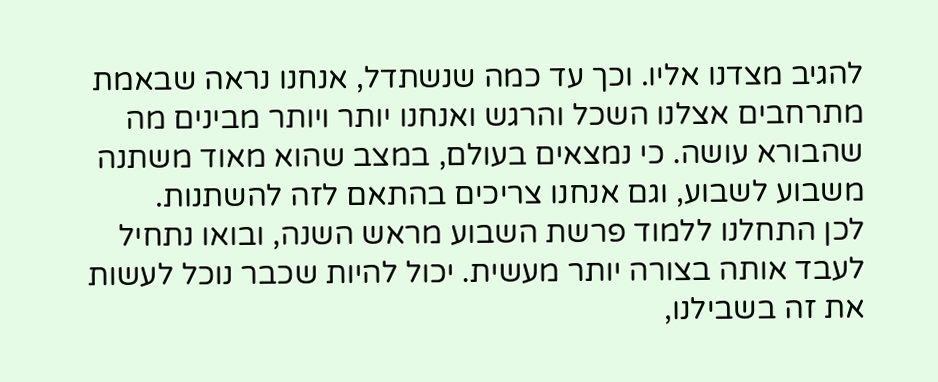להגיב מצדנו אליו. וכך עד כמה שנשתדל, אנחנו נראה שבאמת מתרחבים אצלנו השכל והרגש ואנחנו יותר ויותר מבינים מה שהבורא עושה. כי נמצאים בעולם, במצב שהוא מאוד משתנה משבוע לשבוע, וגם אנחנו צריכים בהתאם לזה להשתנות.
לכן התחלנו ללמוד פרשת השבוע מראש השנה, ובואו נתחיל לעבד אותה בצורה יותר מעשית. יכול להיות שכבר נוכל לעשות את זה בשבילנו,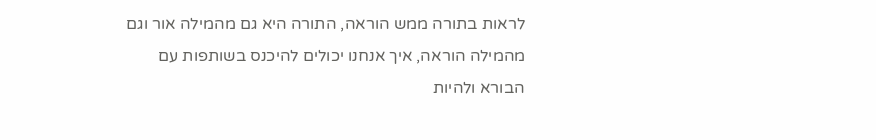לראות בתורה ממש הוראה, התורה היא גם מהמילה אור וגם מהמילה הוראה, איך אנחנו יכולים להיכנס בשותפות עם הבורא ולהיות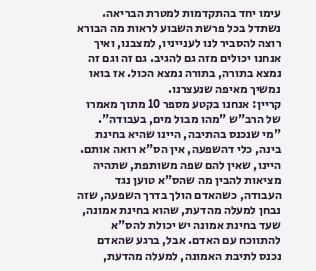עימו יחד בהתקדמות למטרת הבריאה.
נשתדל בכל פרשת השבוע לראות מה הבורא רוצה להסביר לנו לענייניו, למצבנו, ואיך אנחנו יכולים מזה גם להגיב. גם זה וגם זה נמצא בתורה, בתורה נמצא הכול. אז בואו נמשיך מאיפה שנעצרנו.
קריין: אנחנו בקטע מספר 10 מתוך מאמרו של הרב"ש "מהו מבול מים, בעבודה".
"מי שנכנס בהתיבה, היינו שהיא בחינת בינה, כלי דהשפעה, אין הס"א רואה אותם. היינו, שאין להם שפה משותפת, שתהיה מציאות להבין מה שהס"א טוען נגד העבודה, כשהאדם הולך בדרך השפעה, שזה נבחן למעלה מהדעת, שהוא בחינת אמונה, שעד בחינת אמונה יש יכולת להס"א להתווכח עם האדם. אבל, ברגע שהאדם נכנס לתיבת האמונה, למעלה מהדעת,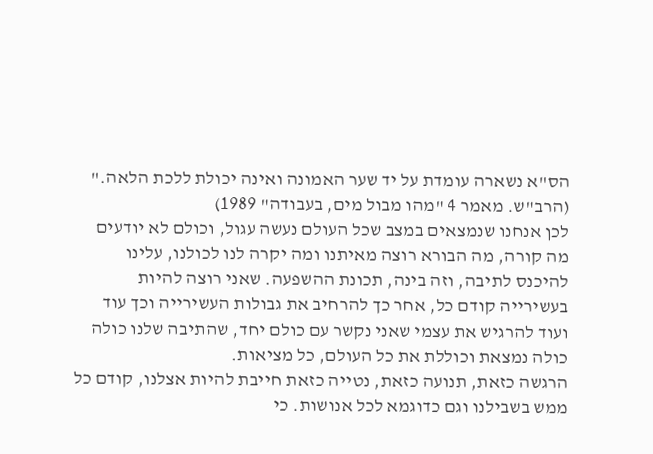הס"א נשארה עומדת על יד שער האמונה ואינה יכולת ללכת הלאה."
(הרב"ש. מאמר 4 "מהו מבול מים, בעבודה" 1989)
לכן אנחנו שנמצאים במצב שכל העולם נעשה עגול, וכולם לא יודעים מה קורה, מה הבורא רוצה מאיתנו ומה יקרה לנו לכולנו, עלינו להיכנס לתיבה, וזה בינה, תכונת ההשפעה. שאני רוצה להיות בעשירייה קודם כל, אחר כך להרחיב את גבולות העשירייה וכך עוד ועוד להרגיש את עצמי שאני נקשר עם כולם יחד, שהתיבה שלנו כולה כולה נמצאת וכוללת את כל העולם, כל מציאות.
הרגשה כזאת, תנועה כזאת, נטייה כזאת חייבת להיות אצלנו, קודם כל ממש בשבילנו וגם כדוגמא לכל אנושות. כי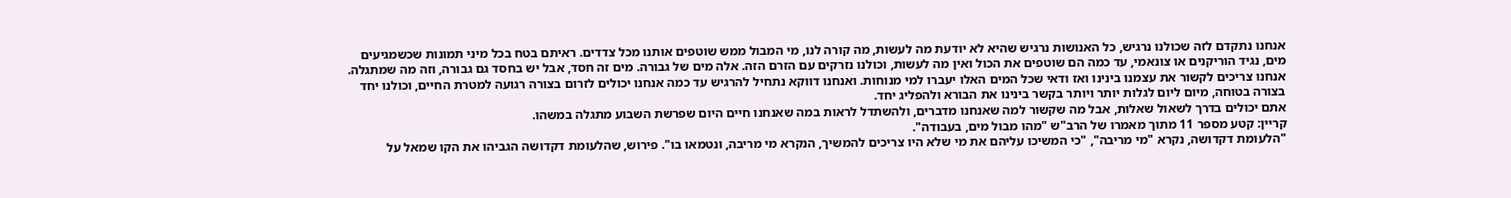אנחנו נתקדם לזה שכולנו נרגיש, כל האנושות נרגיש שהיא לא יודעת מה לעשות, מה קורה לנו, מי המבול ממש שוטפים אותנו מכל צדדים. ראיתם בטח בכל מיני תמונות שכשמגיעים מים, נגיד הוריקנים או צונאמי, עד כמה הם שוטפים את הכול ואין מה לעשות, וכולנו נזרקים עם הזרם הזה. אלה מים של גבורה. מים זה חסד, אבל יש בחסד גם גבורה, וזה מה שמתגלה.
אנחנו צריכים לקשור את עצמנו בינינו ואז ודאי שכל המים האלו יעברו למי מנוחות. ואנחנו דווקא נתחיל להרגיש עד כמה אנחנו יכולים לזרום בצורה רגועה למטרת החיים, וכולנו יחד בצורה בטוחה, מיום ליום לגלות יותר ויותר בקשר בינינו את הבורא ולהפליג יחד.
אתם יכולים בדרך לשאול שאלות, אבל מה שקשור למה שאנחנו מדברים, ולהשתדל לראות במה שאנחנו חיים היום שפרשת השבוע מתגלה במשהו.
קריין: קטע מספר 11 מתוך מאמרו של הרב"ש "מהו מבול מים, בעבודה".
"הלעומת דקדושה, נקרא "מי מריבה", "כי המשיכו עליהם את מי שלא היו צריכים להמשיך, הנקרא מי מריבה, ונטמאו בו". פירוש, שהלעומת דקדושה הגביהו את הקו שמאל על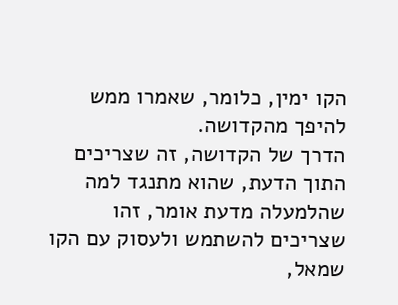הקו ימין, כלומר, שאמרו ממש להיפך מהקדושה.
הדרך של הקדושה, זה שצריכים התוך הדעת, שהוא מתנגד למה שהלמעלה מדעת אומר, זהו שצריכים להשתמש ולעסוק עם הקו שמאל,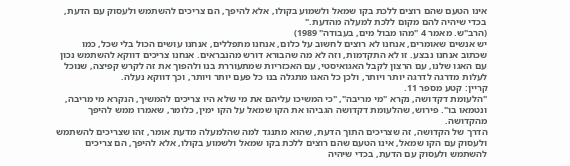אינו הטעם שהם רוצים ללכת בקו שמאל ולשמוע בקולו, אלא להיפך, הם צריכים להשתמש ולעסוק עם הדעת, בכדי שיהיה להם מקום ללכת למעלה מהדעת."
(הרב"ש. מאמר 4 "מהו מבול מים, בעבודה" 1989)
יש אנשים שאומרים, אנחנו לא רוצים לחשוב על כלום, אנחנו מתפללים, אנחנו עושים הכול בלי שכל, כמו שכתוב אנחנו נבצע. זו לא התקדמות, וזה לא מה שהבורא דורש מהנבראים. אנחנו צריכים דווקא להשתמש נכון עם האגו שלנו, עם הרצון לקבל האגואיסטי, עם האכזריות שמתעוררת בנו ולהפוך את זה לקרש קפיצה, שנוכל לעלות מדרגה לדרגה יותר ויותר, ולכן כל האגו מתגלה בנו כל פעם יותר ויותר, וכך דווקא נעלה.
קריין: קטע מספר 11.
"הלעומת דקדושה, נקרא "מי מריבה", "כי המשיכו עליהם את מי שלא היו צריכים להמשיך, הנקרא מי מריבה, ונטמאו בו". פירוש, שהלעומת דקדושה הגביהו את הקו שמאל על הקו ימין, כלומר, שאמרו ממש להיפך מהקדושה.
הדרך של הקדושה, זה שצריכים התוך הדעת, שהוא מתנגד למה שהלמעלה מדעת אומר, זהו שצריכים להשתמש ולעסוק עם הקו שמאל, אינו הטעם שהם רוצים ללכת בקו שמאל ולשמוע בקולו, אלא להיפך, הם צריכים להשתמש ולעסוק עם הדעת, בכדי שיהיה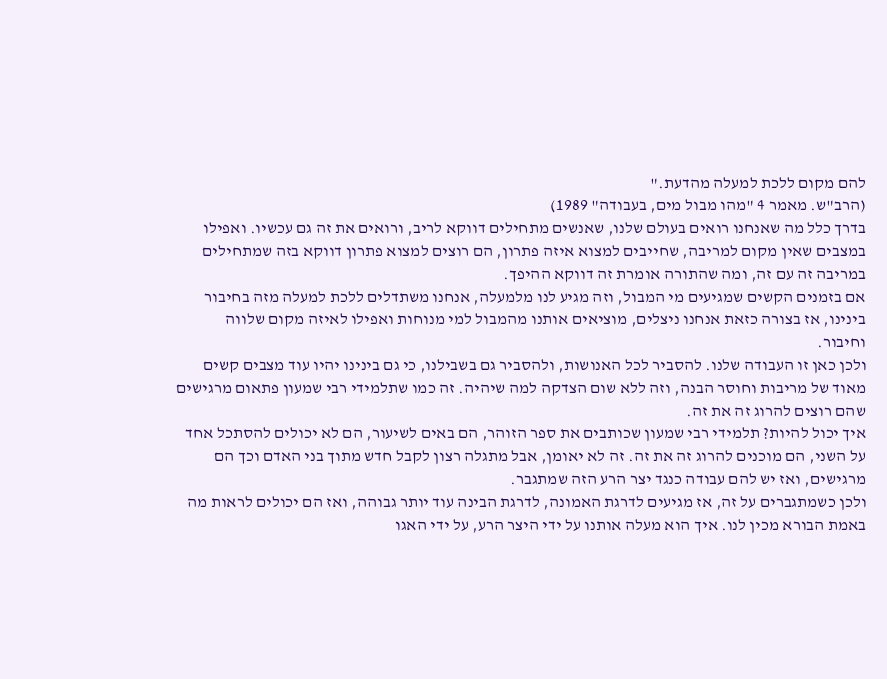להם מקום ללכת למעלה מהדעת."
(הרב"ש. מאמר 4 "מהו מבול מים, בעבודה" 1989)
בדרך כלל מה שאנחנו רואים בעולם שלנו, שאנשים מתחילים דווקא לריב, ורואים את זה גם עכשיו. ואפילו במצבים שאין מקום למריבה, שחייבים למצוא איזה פתרון, הם רוצים למצוא פתרון דווקא בזה שמתחילים במריבה זה עם זה, ומה שהתורה אומרת זה דווקא ההיפך.
אם בזמנים הקשים שמגיעים מי המבול, וזה מגיע לנו מלמעלה, אנחנו משתדלים ללכת למעלה מזה בחיבור בינינו, אז בצורה כזאת אנחנו ניצלים, מוציאים אותנו מהמבול למי מנוחות ואפילו לאיזה מקום שלווה וחיבור.
ולכן כאן זו העבודה שלנו. להסביר לכל האנושות, ולהסביר גם בשבילנו, כי גם בינינו יהיו עוד מצבים קשים מאוד של מריבות וחוסר הבנה, וזה ללא שום הצדקה למה שיהיה. זה כמו שתלמידי רבי שמעון פתאום מרגישים שהם רוצים להרוג זה את זה.
איך יכול להיות? תלמידי רבי שמעון שכותבים את ספר הזוהר, הם באים לשיעור, הם לא יכולים להסתכל אחד על השני, הם מוכנים להרוג זה את זה. זה לא יאומן, אבל מתגלה רצון לקבל חדש מתוך בני האדם וכך הם מרגישים, ואז יש להם עבודה כנגד יצר הרע הזה שמתגבר.
ולכן כשמתגברים על זה, אז מגיעים לדרגת האמונה, לדרגת הבינה עוד יותר גבוהה, ואז הם יכולים לראות מה באמת הבורא מכין לנו. איך הוא מעלה אותנו על ידי היצר הרע, על ידי האגו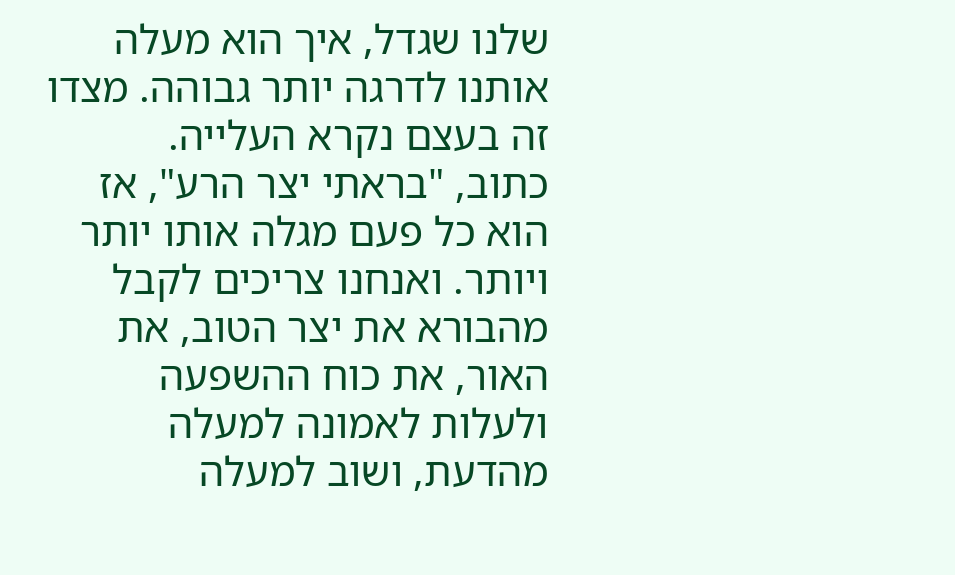שלנו שגדל, איך הוא מעלה אותנו לדרגה יותר גבוהה. מצדו זה בעצם נקרא העלייה.
כתוב, "בראתי יצר הרע", אז הוא כל פעם מגלה אותו יותר ויותר. ואנחנו צריכים לקבל מהבורא את יצר הטוב, את האור, את כוח ההשפעה ולעלות לאמונה למעלה מהדעת, ושוב למעלה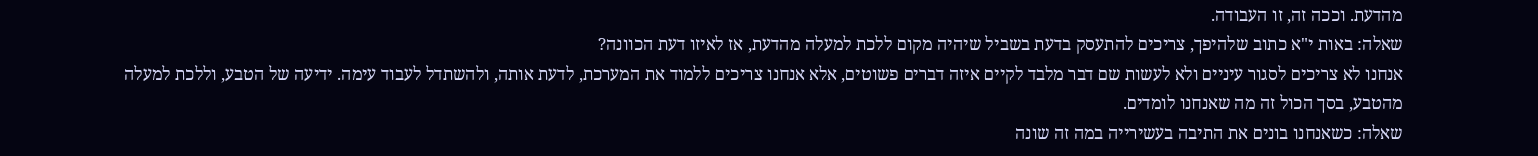מהדעת. וככה זה, זו העבודה.
שאלה: באות י"א כתוב שלהיפך, צריכים להתעסק בדעת בשביל שיהיה מקום ללכת למעלה מהדעת, אז לאיזו דעת הכוונה?
אנחנו לא צריכים לסגור עיניים ולא לעשות שם דבר מלבד לקיים איזה דברים פשוטים, אלא אנחנו צריכים ללמוד את המערכת, לדעת אותה, ולהשתדל לעבוד עימה. ידיעה של הטבע, וללכת למעלה מהטבע, בסך הכול זה מה שאנחנו לומדים.
שאלה: כשאנחנו בונים את התיבה בעשירייה במה זה שונה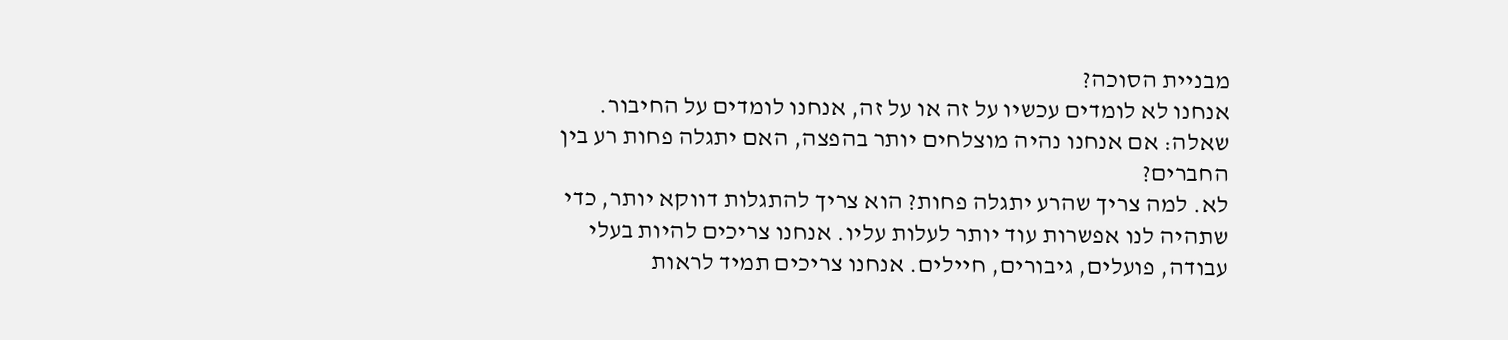מבניית הסוכה?
אנחנו לא לומדים עכשיו על זה או על זה, אנחנו לומדים על החיבור.
שאלה: אם אנחנו נהיה מוצלחים יותר בהפצה, האם יתגלה פחות רע בין החברים?
לא. למה צריך שהרע יתגלה פחות? הוא צריך להתגלות דווקא יותר, כדי שתהיה לנו אפשרות עוד יותר לעלות עליו. אנחנו צריכים להיות בעלי עבודה, פועלים, גיבורים, חיילים. אנחנו צריכים תמיד לראות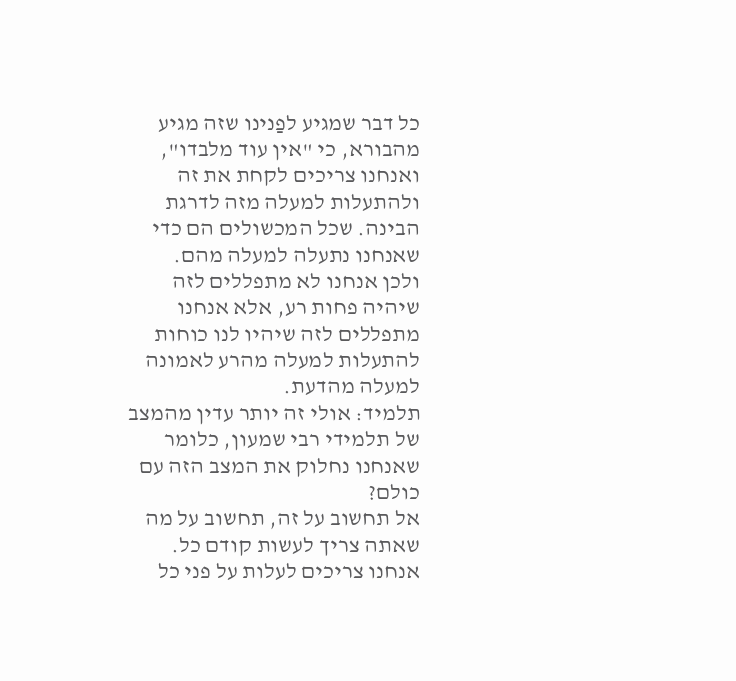כל דבר שמגיע לפַנינו שזה מגיע מהבורא, כי "אין עוד מלבדו", ואנחנו צריכים לקחת את זה ולהתעלות למעלה מזה לדרגת הבינה. שכל המכשולים הם כדי שאנחנו נתעלה למעלה מהם.
ולכן אנחנו לא מתפללים לזה שיהיה פחות רע, אלא אנחנו מתפללים לזה שיהיו לנו כוחות להתעלות למעלה מהרע לאמונה למעלה מהדעת.
תלמיד: אולי זה יותר עדין מהמצב של תלמידי רבי שמעון, כלומר שאנחנו נחלוק את המצב הזה עם כולם?
אל תחשוב על זה, תחשוב על מה שאתה צריך לעשות קודם כל. אנחנו צריכים לעלות על פני כל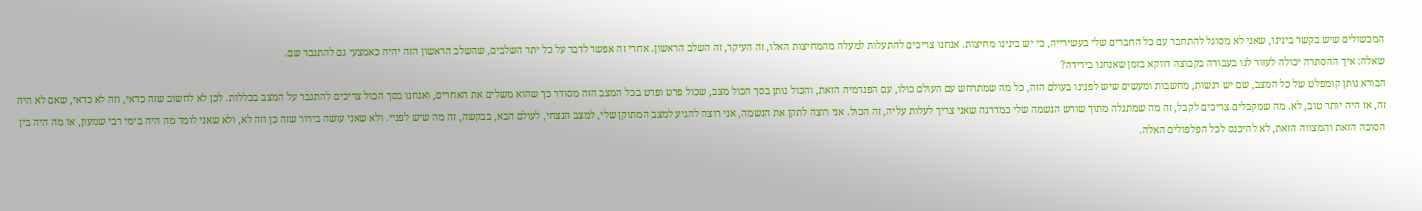המכשולים שיש בקשר בינינו, שאני לא מסוגל להתחבר עם כל החברים שלי בעשירייה, כי יש בינינו מחיצות. אנחנו צריכים להתעלות למעלה מהמחיצות האלו, זה העיקר, זה השלב הראשון. אחרי זה אפשר לדבר על כל יתר השלבים, שהשלב הראשון הזה יהיה כאמצעי גם להתגבר שם.
שאלה: איך ההסתרה יכולה לעזור לנו בעבודה בקבוצה דווקא בזמן שאנחנו בירידה?
הבורא נותן קומפלט של כל המצב, שם יש רגשות, מחשבות ומעשים שיש לפנינו בעולם הזה, כל מה שמתרחש עם העולם כולו, עם הפנדמיה הזאת, והכול נותן בסך הכול מצב, שכול פרט ופרט בכל המצב הזה מסודר כך שהוא משלים את האחרים, ואנחנו בסך הכול צריכים להתגבר על המצב בכללות. לכן לא לחשוב שזה כדאי, וזה לא כדאי, שאם לא היה זה, אז היה יותר טוב, לא. מה שמקבלים צריכים לקבל, זה מה שמתגלה מתוך שורש הנשמה שלי כמדרגה שאני צריך לעלות עליה, זה הכול. אני רוצה לתקן את הנשמה, אני רוצה להגיע למצב המתוקן שלי, למצב הנצחי, לעולם הבא, בבקשה, זה מה שיש לפניי. ולא שאני עושה בירור שזה כן וזה לא, ולא שאני לומד מה היה בימי רבי שמעון, או מה היה בין הסוכה הזאת והמצווה הזאת, לא להיכנס לכל הפלפולים האלה.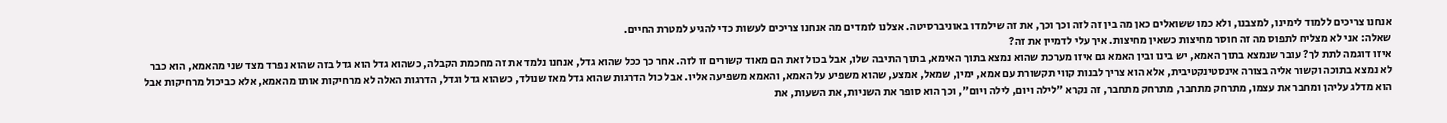אנחנו צריכים ללמוד לימינו, למצבנו, ולא כמו ששואלים כאן מה בין זה לזה וכך וכך, את זה שילמדו באוניברסיטה. אצלנו לומדים מה אנחנו צריכים לעשות כדי להגיע למטרת החיים.
שאלה: אני לא מצליח לתפוס מה זה חוסר מחיצות כשאין מחיצות. איך עלי לדמיין את זה?
איזו דוגמה לתת לך? עובר שנמצא בתוך האמא, יש בינו ובין האמא גם איזו מערכת שהוא נמצא בתוך האימא, בתוך התיבה שלו, אבל בכול זאת הם מאוד קשורים זו לזה. אחר כך ככל שהוא גדל, אנחנו נלמד את זה מחכמת הקבלה, כשהוא גדל הוא גדל בזה שהוא נפרד מצד שני מהאמא, הוא כבר לא נמצא בתוכה וקשור אליה בצורה אינסטינקטיבית, אלא הוא צריך לבנות קווי תקשורת עם אמא, ימין, שמאל, אמצע, שהוא משפיע על האמא, והאמא משפיעה אליו. אבל כול הדרגות שהוא גדל מאז שנולד, כשהוא גדל וגדל, הדרגות האלה לא מרחיקות אותו מהאמא, אלא כביכול מרחיקות אבל הוא מדלג עליהן ומחבר את עצמו, מתרחק מתחבר, מתרחק מתחבר, זה נקרא "לילה ויום, לילה ויום", וכך הוא סופר את השניות, את השעות, את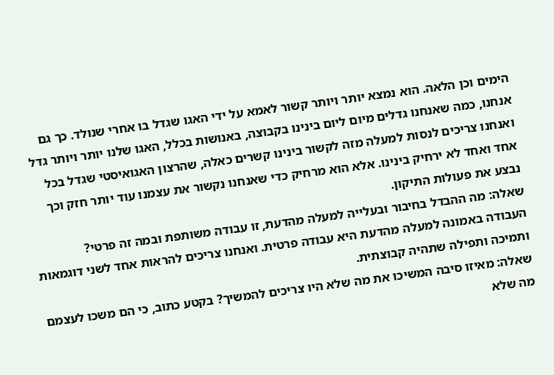הימים וכן הלאה. הוא נמצא יותר ויותר קשור לאמא על ידי האגו שגדל בו אחרי שנולד. כך גם אנחנו, כמה שאנחנו גדלים מיום ליום בינינו בקבוצה, באנושות בכלל, האגו שלנו יותר ויותר גדל ואנחנו צריכים לנסות למעלה מזה לקשור בינינו קשרים כאלה, שהרצון האגואיסטי שגדל בכל אחד ואחד לא ירחיק בינינו. אלא הוא מרחיק כדי שאנחנו נקשור את עצמנו עוד יותר חזק וכך נבצע את פעולות התיקון.
שאלה: מה ההבדל בחיבור ובעלייה למעלה מהדעת, זו עבודה משותפת ובמה זה פרטי?
העבודה באמונה למעלה מהדעת היא עבודה פרטית. ואנחנו צריכים להראות אחד לשני דוגמאות ותמיכה ותפילה שתהיה קבוצתית.
שאלה: מאיזו סיבה המשיכו את מה שלא היו צריכים להמשיך? בקטע כתוב, כי הם משכו לעצמם מה שלא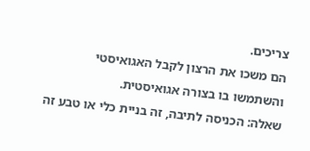צריכים.
הם משכו את הרצון לקבל האגואיסטי והשתמשו בו בצורה אגואיסטית.
שאלה: הכניסה לתיבה, זה בניית כלי או טבע זה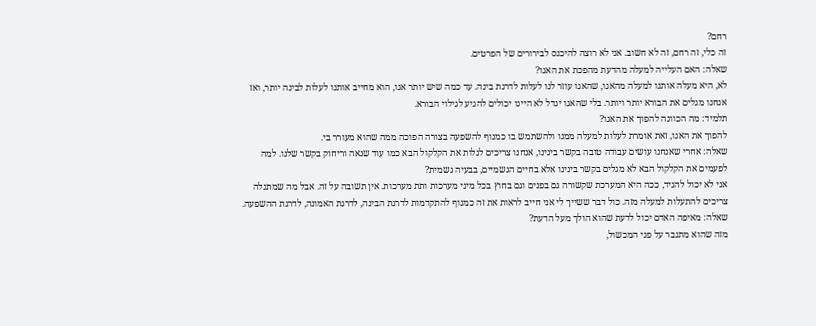רחם?
זה כלי, זה רחם, זה לא חשוב. אני לא רוצה להיכנס לבירורים של הפרטים.
שאלה: האם העלייה למעלה מהדעת מהפכת את האגו?
לא, היא מעלה אותנו למעלה מהאגו, שהאגו עוזר לנו לעלות לדרגת בינה. עד כמה שיש יותר אגו, הוא מחייב אותנו לעלות לבינה יותר, ואז אנחנו מגלים את הבורא יותר ויותר. בלי שהאגו יגדל לא היינו יכולים להגיע לגילוי הבורא.
תלמיד: מה הכוונה להפוך את האגו?
להפוך את האגו, זאת אומרת לעלות למעלה ממנו ולהשתמש בו כמנוף להשפעה בצורה הפוכה ממה שהוא מעורר בי.
שאלה: אחרי שאנחנו עושים עבודה טובה בקשר בינינו, אנחנו צריכים לגלות את הקלקול הבא כמו עוד שנאה וריחוק בקשר שלנו. למה לפעמים את הקלקול הבא לא מגלים בקשר בינינו אלא בחיים הגשמיים, בבעיה גשמית?
אני לא יכול להגיד, ככה היא המערכת שקשורה גם בפנים וגם בחוץ בכל מיני מערכות ותת מערכות. אין תשובה על זה. אבל מה שמתגלה צריכים להתעלות למעלה מזה. כול דבר ששייך לי אני חייב לראות את זה כמנוף להתקדמות לדרגת הבינה, לדרגת האמונה, לדרגת ההשפעה.
שאלה: מאיפה האדם יכול לדעת שהוא הולך מעל הדעת?
מזה שהוא מתגבר על פני המכשול,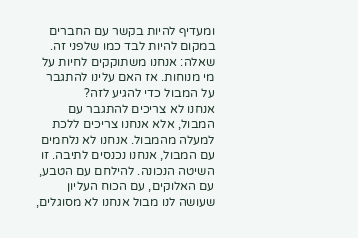ומעדיף להיות בקשר עם החברים במקום להיות לבד כמו שלפני זה.
שאלה: אנחנו משתוקקים לחיות על מי מנוחות. אז האם עלינו להתגבר על המבול כדי להגיע לזה?
אנחנו לא צריכים להתגבר עם המבול, אלא אנחנו צריכים ללכת למעלה מהמבול. אנחנו לא נלחמים עם המבול, אנחנו נכנסים לתיבה. זו השיטה הנכונה. להילחם עם הטבע, עם האלוקים, עם הכוח העליון שעושה לנו מבול אנחנו לא מסוגלים,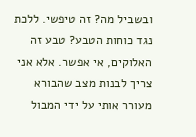ובשביל מה? זה טיפשי. ללכת נגד כוחות הטבע? טבע זה האלוקים, אי אפשר. אלא אני צריך לבנות מצב שהבורא מעורר אותי על ידי המבול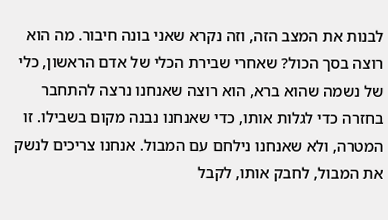לבנות את המצב הזה, וזה נקרא שאני בונה חיבור. מה הוא רוצה בסך הכול? שאחרי שבירת הכלי של אדם הראשון, כלי של נשמה שהוא ברא, הוא רוצה שאנחנו נרצה להתחבר בחזרה כדי לגלות אותו, כדי שאנחנו נבנה מקום בשבילו. זו המטרה, ולא שאנחנו נילחם עם המבול. אנחנו צריכים לנשק את המבול, לחבק אותו, לקבל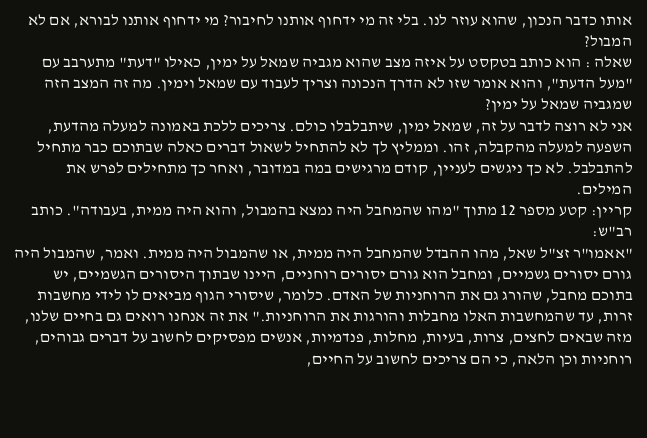אותו כדבר הנכון, שהוא עוזר לנו. בלי זה מי ידחוף אותנו לחיבור? מי ידחוף אותנו לבורא, אם לא המבול?
שאלה : הוא כותב בטקסט על איזה מצב שהוא מגביה שמאל על ימין, כאילו "דעת" מתערבב עם "מעל הדעת", והוא אומר שזו לא הדרך הנכונה וצריך לעבוד עם שמאל וימין. מה זה המצב הזה שמגביה שמאל על ימין?
אני לא רוצה לדבר על זה, שמאל ימין, שיתבלבלו כולם. צריכים ללכת באמונה למעלה מהדעת, השפעה למעלה מהקבלה, זהו. וממליץ לך לא להתחיל לשאול דברים כאלה שבתוכם כבר מתחיל להתבלבל. לא כך ניגשים לעניין, קודם מרגישים במה במדובר, ואחר כך מתחילים לפרש את המילים.
קריין: קטע מספר 12 מתוך "מהו שהמחבל היה נמצא בהמבול, והוא היה ממית, בעבודה". כותב רב"ש:
"אאמו"ר זצ"ל שאל, מהו ההבדל שהמחבל היה ממית, או שהמבול היה ממית. ואמר, שהמבול היה גורם יסורים גשמיים, ומחבל הוא גורם יסורים רוחניים, היינו שבתוך היסורים הגשמיים, יש בתוכם מחבל, שהורג גם את הרוחניות של האדם. כלומר, שיסורי הגוף מביאים לו לידי מחשבות זרות, עד שהמחשבות האלו מחבלות והורגות את הרוחניות." את זה אנחנו רואים גם בחיים שלנו, מזה שבאים לחצים, צרות, בעיות, מחלות, פנדמיות, אנשים מפסיקים לחשוב על דברים גבוהים, רוחניות וכן הלאה, כי הם צריכים לחשוב על החיים,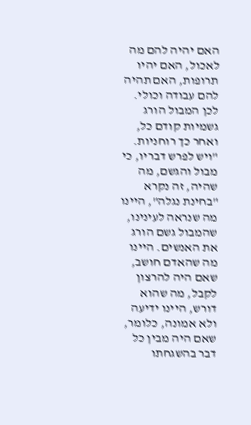האם יהיה להם מה לאכול, האם יהיו תרופות, האם תהיה להם עבודה וכולי. לכן המבול הורג גשמיות קודם כל, ואחר כך רוחניות. "ויש לפרש דבריו, כי מבול והגשם, מה שהיה, זה נקרא "בחינת נגלה", היינו מה שנראה לעינינו, שהמבול גשם הורג את האנשים. היינו מה שהאדם חושב, שאם היה להרצון לקבל, מה שהוא דורש, היינו ידיעה ולא אמונה, כלומר, שאם היה מבין כל דבר בהשגחתו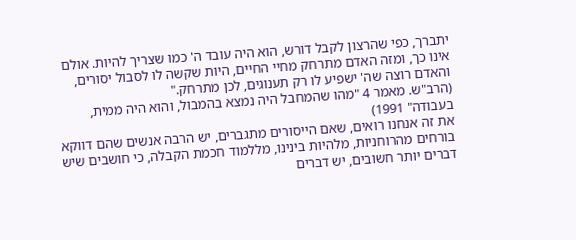יתברך, כפי שהרצון לקבל דורש, הוא היה עובד ה' כמו שצריך להיות. אולם אינו כך, ומזה האדם מתרחק מחיי החיים, היות שקשה לו לסבול יסורים, והאדם רוצה שה' ישפיע לו רק תענוגים, לכן מתרחק."
(הרב"ש. מאמר 4 "מהו שהמחבל היה נמצא בהמבול, והוא היה ממית, בעבודה" 1991)
את זה אנחנו רואים, שאם הייסורים מתגברים, יש הרבה אנשים שהם דווקא בורחים מהרוחניות, מלהיות בינינו, מללמוד חכמת הקבלה, כי חושבים שיש דברים יותר חשובים, יש דברים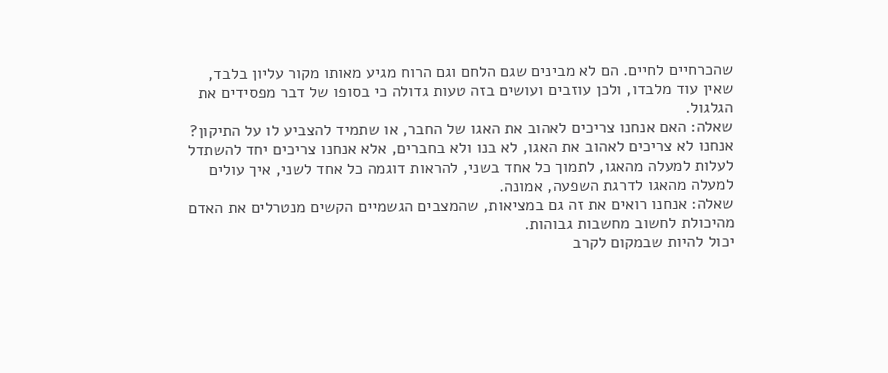שהכרחיים לחיים. הם לא מבינים שגם הלחם וגם הרוח מגיע מאותו מקור עליון בלבד, שאין עוד מלבדו, ולכן עוזבים ועושים בזה טעות גדולה כי בסופו של דבר מפסידים את הגלגול.
שאלה: האם אנחנו צריכים לאהוב את האגו של החבר, או שתמיד להצביע לו על התיקון?
אנחנו לא צריכים לאהוב את האגו, לא בנו ולא בחברים, אלא אנחנו צריכים יחד להשתדל לעלות למעלה מהאגו, לתמוך כל אחד בשני, להראות דוגמה כל אחד לשני, איך עולים למעלה מהאגו לדרגת השפעה, אמונה.
שאלה: אנחנו רואים את זה גם במציאות, שהמצבים הגשמיים הקשים מנטרלים את האדם מהיכולת לחשוב מחשבות גבוהות.
יכול להיות שבמקום לקרב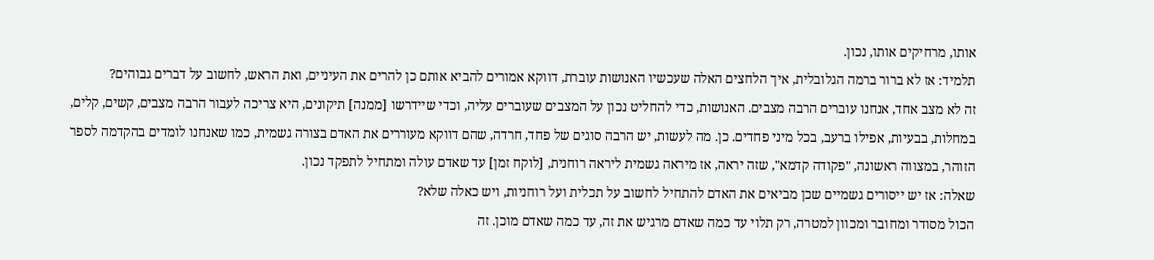אותו, מרחיקים אותו, נכון.
תלמיד: אז לא ברור ברמה הגלובלית, איך הלחצים האלה שעכשיו האנושות עוברת, דווקא אמורים להביא אותם כן להרים את העיניים, ואת הראש, לחשוב על דברים גבוהים?
זה לא מצב אחד, אנחנו עוברים הרבה מצבים. האנושות, כדי להחליט נכון על המצבים שעוברים עליה, וכדי שיידרשו [ממנה] תיקונים, היא צריכה לעבור הרבה מצבים, קשים, קלים, במחלות, בבעיות, אפילו ברעב, בכל מיני פחדים. כן. מה לעשות, יש הרבה סוגים של פחד, חרדה, שהם דווקא מעוררים את האדם בצורה גשמית, כמו שאנחנו לומדים בהקדמה לספר הזוהר, במצווה ראשונה, "פקודה קדמא", שזה יראה, אז מיראה גשמית ליראה רוחנית, [לוקח זמן] עד שאדם עולה ומתחיל לתפקד נכון.
שאלה: אז יש ייסורים גשמיים שכן מביאים את האדם להתחיל לחשוב על תכלית ועל רוחניות, ויש כאלה שלא?
הכול מסודר ומחובר ומכוון למטרה, רק תלוי עד כמה שאדם מרגיש את זה, עד כמה שאדם מוכן. זה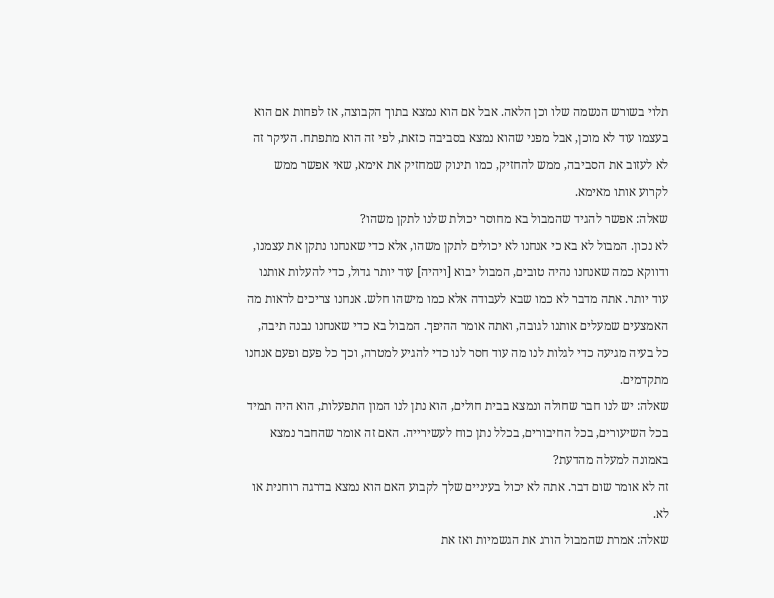תלוי בשורש הנשמה שלו וכן הלאה. אבל אם הוא נמצא בתוך הקבוצה, אז לפחות אם הוא בעצמו עוד לא מוכן, אבל מפני שהוא נמצא בסביבה כזאת, לפי זה הוא מתפתח. העיקר זה לא לעזוב את הסביבה, ממש להחזיק, כמו תינוק שמחזיק את אימא, שאי אפשר ממש לקרוע אותו מאימא.
שאלה: אפשר להגיד שהמבול בא מחוסר יכולת שלנו לתקן משהו?
לא נכון. המבול לא בא כי אנחנו לא יכולים לתקן משהו, אלא כדי שאנחנו נתקן את עצמנו, ודווקא כמה שאנחנו נהיה טובים, המבול יבוא [ויהיה] עוד יותר גדול, כדי להעלות אותנו עוד יותר. אתה מדבר לא כמו שבא לעבודה אלא כמו מישהו חלש. אנחנו צריכים לראות מה האמצעים שמעלים אותנו לגובה, ואתה אומר ההיפך. המבול בא כדי שאנחנו נבנה תיבה, כל בעיה מגיעה כדי לגלות לנו מה עוד חסר לנו כדי להגיע למטרה, וכך כל פעם ופעם אנחנו מתקדמים.
שאלה: יש לנו חבר שחולה ונמצא בבית חולים, הוא נתן לנו המון התפעלות, הוא היה תמיד בכל השיעורים, בכל החיבורים, בכלל נתן כוח לעשירייה. האם זה אומר שהחבר נמצא באמונה למעלה מהדעת?
זה לא אומר שום דבר. אתה לא יכול בעיניים שלך לקבוע האם הוא נמצא בדרגה רוחנית או לא.
שאלה: אמרת שהמבול הורג את הגשמיות ואז את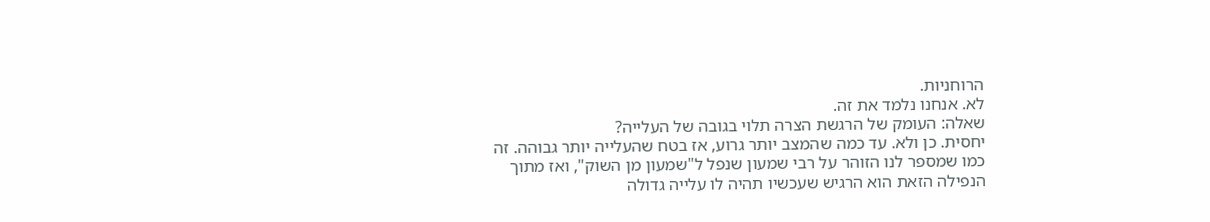הרוחניות.
לא. אנחנו נלמד את זה.
שאלה: העומק של הרגשת הצרה תלוי בגובה של העלייה?
יחסית. כן ולא. עד כמה שהמצב יותר גרוע, אז בטח שהעלייה יותר גבוהה. זה כמו שמספר לנו הזוהר על רבי שמעון שנפל ל"שמעון מן השוק", ואז מתוך הנפילה הזאת הוא הרגיש שעכשיו תהיה לו עלייה גדולה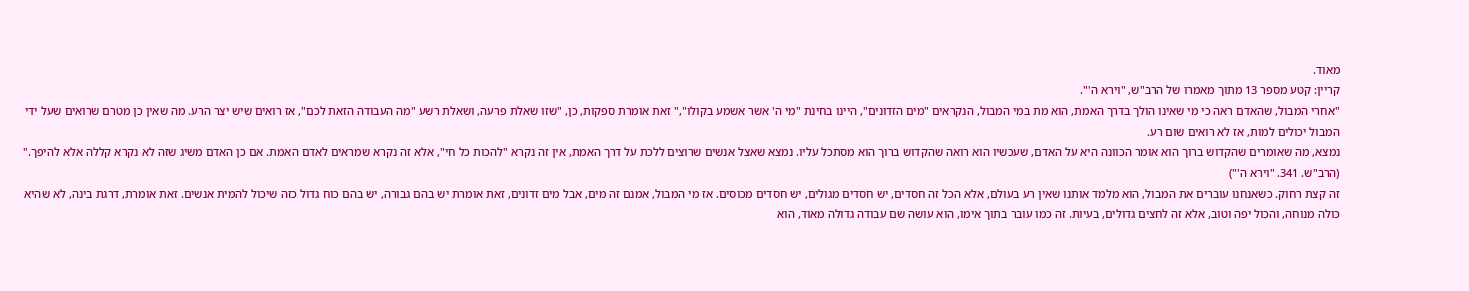מאוד.
קריין: קטע מספר 13 מתוך מאמרו של הרב"ש, "וירא ה'".
"אחרי המבול, שהאדם ראה כי מי שאינו הולך בדרך האמת, הוא מת במי המבול, הנקראים "מים הזדונים", היינו בחינת "מי ה' אשר אשמע בקולו"," זאת אומרת ספקות, כן, "שזו שאלת פרעה, ושאלת רשע "מה העבודה הזאת לכם", אז רואים שיש יצר הרע. מה שאין כן מטרם שרואים שעל ידי המבול יכולים למות, אז לא רואים שום רע.
נמצא, מה שאומרים שהקדוש ברוך הוא אומר הכוונה היא על האדם, שעכשיו הוא רואה שהקדוש ברוך הוא מסתכל עליו. נמצא שאצל אנשים שרוצים ללכת על דרך האמת, אין זה נקרא "להכות כל חי", אלא זה נקרא שמראים לאדם האמת. אם כן האדם משיג שזה לא נקרא קללה אלא להיפך."
(הרב"ש. 341. "וירא ה'")
זה קצת רחוק. כשאנחנו עוברים את המבול, הוא מלמד אותנו שאין רע בעולם, אלא הכל זה חסדים, יש חסדים מגולים, יש חסדים מכוסים. אז מי המבול, אמנם זה מים, אבל מים זדונים, זאת אומרת יש בהם גבורה, יש בהם כוח גדול כזה שיכול להמית אנשים. זאת אומרת, דרגת בינה, לא שהיא כולה מנוחה, והכול יפה וטוב, אלא זה לחצים גדולים, בעיות. זה כמו עובר בתוך אימו, הוא עושה שם עבודה גדולה מאוד, הוא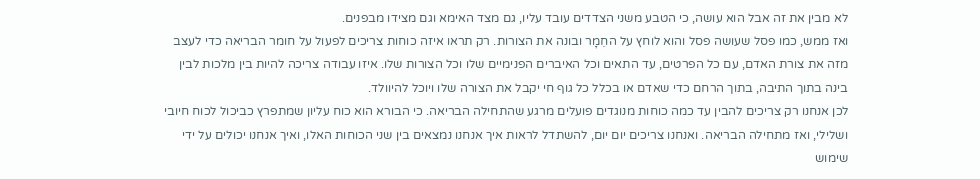לא מבין את זה אבל הוא עושה, כי הטבע משני הצדדים עובד עליו, גם מצד האימא וגם מצידו מבפנים.
ואז ממש, כמו פסל שעושה פסל והוא לוחץ על החֵמָר ובונה את הצורות. רק תראו איזה כוחות צריכים לפעול על חומר הבריאה כדי לעצב מזה את צורת האדם, עם כל הפרטים, עד התאים וכל האיברים הפנימיים שלו וכל הצורות שלו. איזו עבודה צריכה להיות בין מלכות לבין בינה בתוך התיבה, בתוך הרחם כדי שאדם או בכלל כל גוף חי יקבל את הצורה שלו ויוכל להיוולד.
לכן אנחנו רק צריכים להבין עד כמה כוחות מנוגדים פועלים מרגע שהתחילה הבריאה. כי הבורא הוא כוח עליון שמתפרץ כביכול לכוח חיובי ושלילי, ואז מתחילה הבריאה. ואנחנו צריכים יום יום, להשתדל לראות איך אנחנו נמצאים בין שני הכוחות האלו, ואיך אנחנו יכולים על ידי שימוש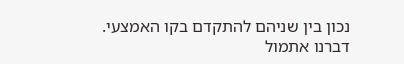נכון בין שניהם להתקדם בקו האמצעי. דברנו אתמול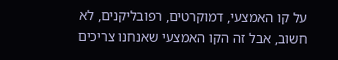על קו האמצעי, דמוקרטים, רפובליקנים, לא חשוב, אבל זה הקו האמצעי שאנחנו צריכים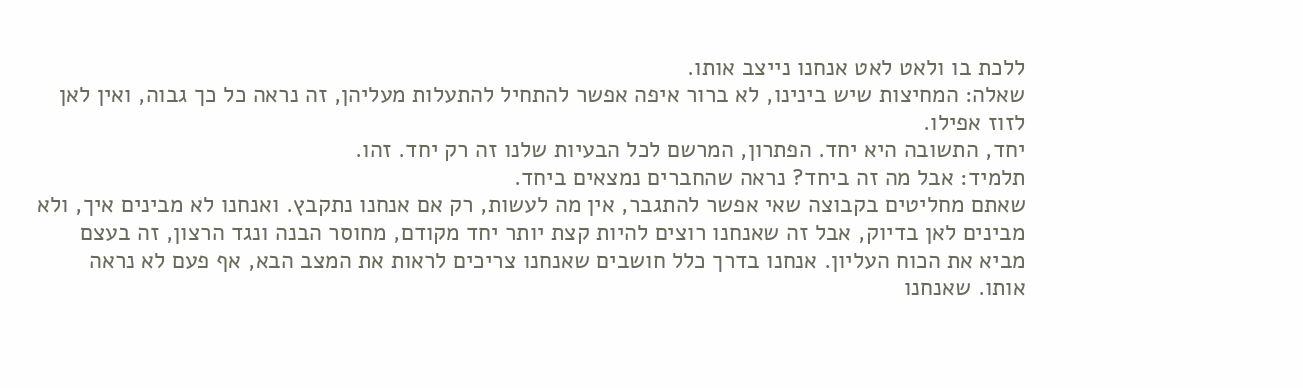ללכת בו ולאט לאט אנחנו נייצב אותו.
שאלה: המחיצות שיש בינינו, לא ברור איפה אפשר להתחיל להתעלות מעליהן, זה נראה כל כך גבוה, ואין לאן לזוז אפילו.
יחד, התשובה היא יחד. הפתרון, המרשם לכל הבעיות שלנו זה רק יחד. זהו.
תלמיד: אבל מה זה ביחד? נראה שהחברים נמצאים ביחד.
שאתם מחליטים בקבוצה שאי אפשר להתגבר, אין מה לעשות, רק אם אנחנו נתקבץ. ואנחנו לא מבינים איך, ולא מבינים לאן בדיוק, אבל זה שאנחנו רוצים להיות קצת יותר יחד מקודם, מחוסר הבנה ונגד הרצון, זה בעצם מביא את הכוח העליון. אנחנו בדרך כלל חושבים שאנחנו צריכים לראות את המצב הבא, אף פעם לא נראה אותו. שאנחנו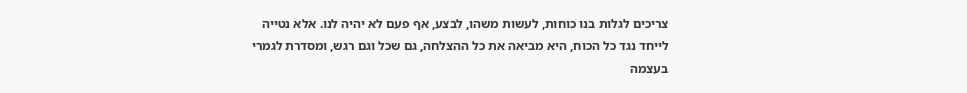צריכים לגלות בנו כוחות, לעשות משהו, לבצע, אף פעם לא יהיה לנו. אלא נטייה לייחד נגד כל הכוח, היא מביאה את כל ההצלחה, גם שכל וגם רגש, ומסדרת לגמרי בעצמה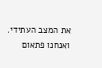את המצב העתידי. ואנחנו פתאום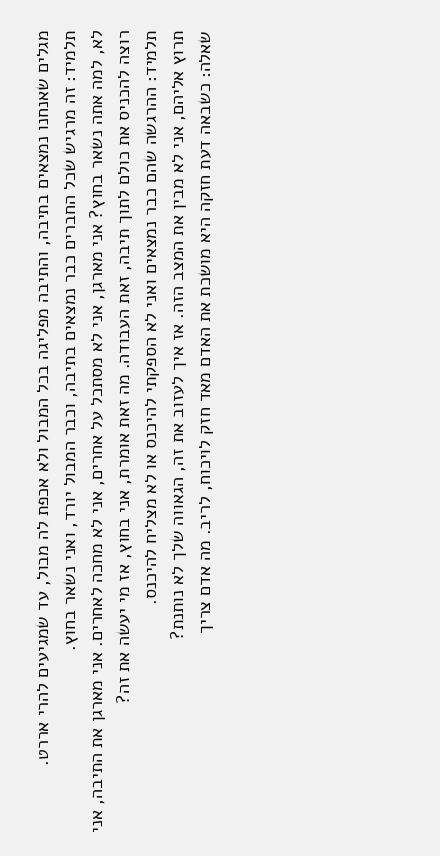מגלים שאנחנו נמצאים בתיבה, והתיבה מפליגה בכל המבול ולא אכפת לה מבול, עד שמגיעים להרי אררט.
תלמיד: זה מרגיש שכל החברים כבר נמצאים בתיבה, וכבר המבול יורד, ואני נשאר בחוץ.
לא, למה אתה נשאר בחוץ? אני מארגן, אני לא מסתכל על אחרים, אני לא מחכה לאחרים. אני מארגן את התיבה, אני רוצה להכניס את כולם לתוך תיבה, זאת העבודה. מה זאת אומרת, אני בחוץ, אז מי יעשה את זה?
תלמיד: ההרגשה שהם כבר נמצאים ואני לא הספקתי להיכנס או לא מצליח להיכנס.
תרוץ אליהם, אני לא מבין את המצב הזה. אז איך לעזוב את זה, הגאווה שלך לא נותנת?
שאלה: כשבאה דעת חזקה היא מושכת את האדם מאד חזק לויכוח, לריב. מה אדם צריך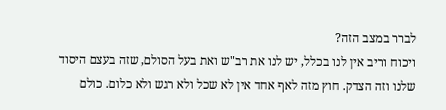לברר במצב הזה?
ויכוח וריב אין לנו בכלל, יש לנו את רב"ש ואת בעל הסולם, שזה בעצם היסוד שלנו וזה הצדק. חוץ מזה לאף אחד אין לא שכל ולא רגש ולא כלום. כולם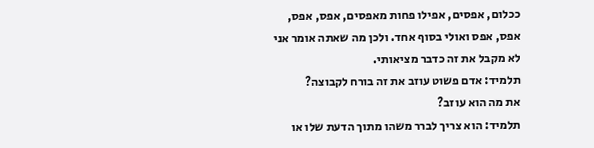ככלום, אפסים, אפילו פחות מאפסים, אפס, אפס, אפס, אפס ואולי בסוף אחד. ולכן מה שאתה אומר אני לא מקבל את זה כדבר מציאותי.
תלמיד: אדם פשוט עוזב את זה בורח לקבוצה?
את מה הוא עוזב?
תלמיד: הוא צריך לברר משהו מתוך הדעת שלו או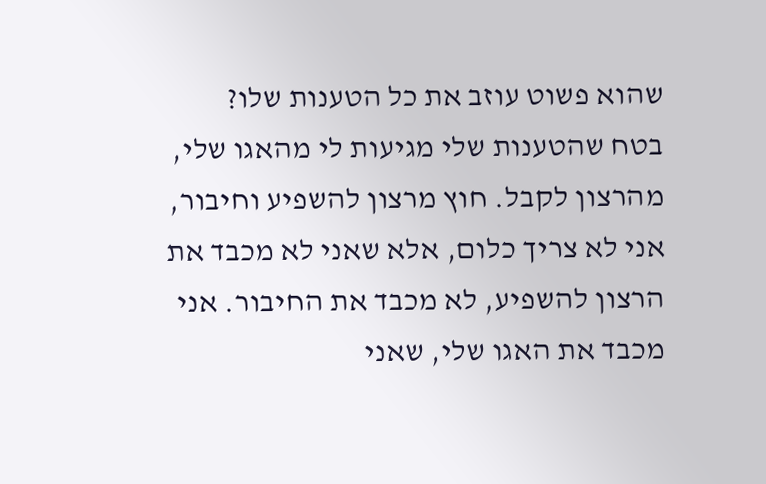שהוא פשוט עוזב את כל הטענות שלו?
בטח שהטענות שלי מגיעות לי מהאגו שלי, מהרצון לקבל. חוץ מרצון להשפיע וחיבור, אני לא צריך כלום, אלא שאני לא מכבד את הרצון להשפיע, לא מכבד את החיבור. אני מכבד את האגו שלי, שאני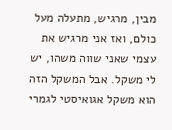מבין, מרגיש, מתעלה מעל כולם, ואז אני מרגיש את עצמי שאני שווה משהו, יש לי משקל. אבל המשקל הזה הוא משקל אגואיסטי לגמרי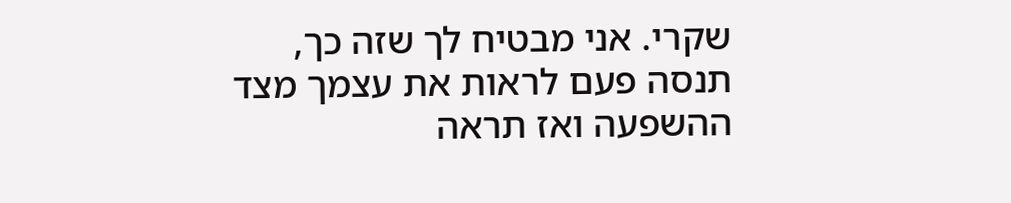שקרי. אני מבטיח לך שזה כך, תנסה פעם לראות את עצמך מצד ההשפעה ואז תראה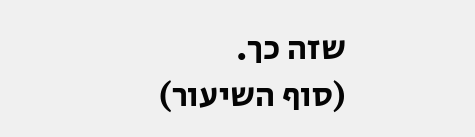שזה כך.
(סוף השיעור)